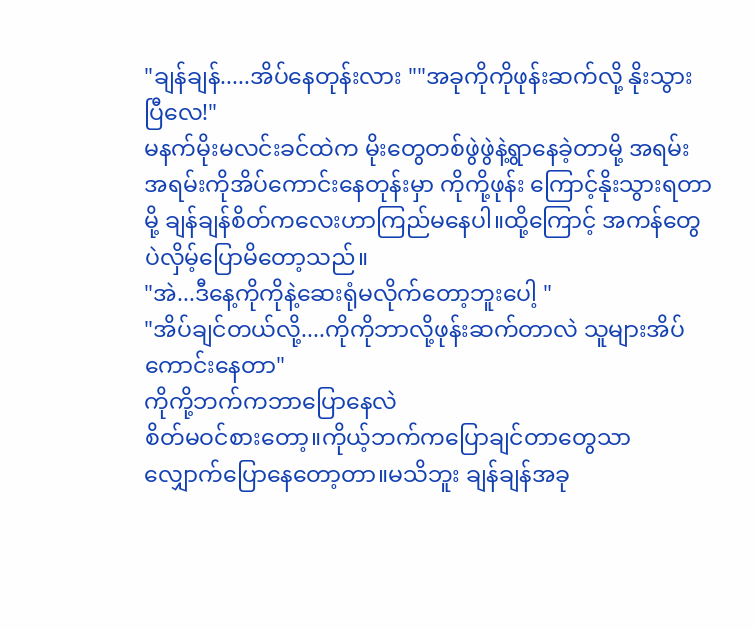"ချန်ချန်.....အိပ်နေတုန်းလား ""အခုကိုကိုဖုန်းဆက်လို့ နိုးသွားပြီလေ!"
မနက်မိုးမလင်းခင်ထဲက မိုးတွေတစ်ဖွဲဖွဲနဲ့ရွာနေခဲ့တာမို့ အရမ်းအရမ်းကိုအိပ်ကောင်းနေတုန်းမှာ ကိုကို့ဖုန်း ကြောင့်နိုးသွားရတာမို့ ချန်ချန်စိတ်ကလေးဟာကြည်မနေပါ။ထို့ကြောင့် အကန်တွေပဲလှိမ့်ပြောမိတော့သည်။
"အဲ...ဒီနေ့ကိုကိုနဲ့ဆေးရုံမလိုက်တော့ဘူးပေါ့ "
"အိပ်ချင်တယ်လို့....ကိုကိုဘာလို့ဖုန်းဆက်တာလဲ သူများအိပ်ကောင်းနေတာ"
ကိုကို့ဘက်ကဘာပြောနေလဲ
စိတ်မဝင်စားတော့။ကိုယ့်ဘက်ကပြောချင်တာတွေသာ လျှောက်ပြောနေတော့တာ။မသိဘူး ချန်ချန်အခု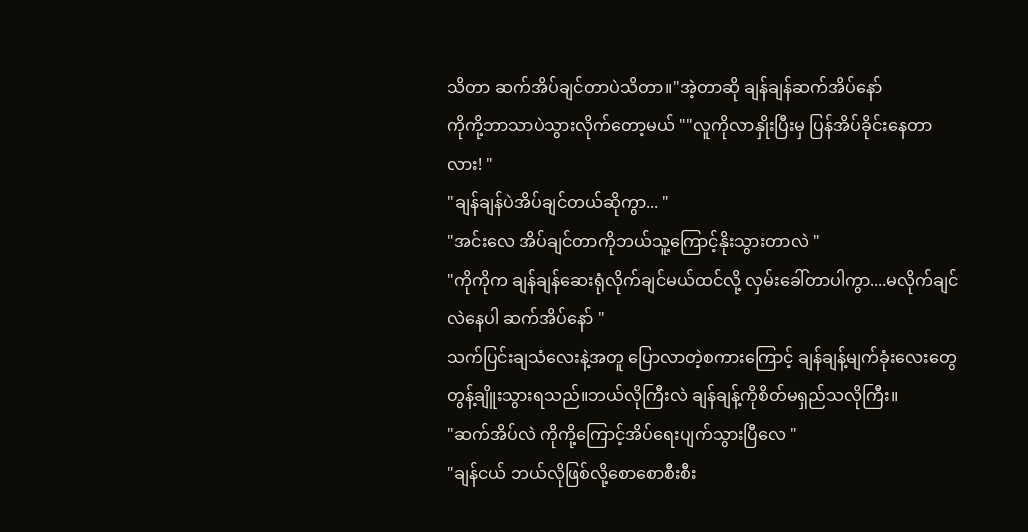သိတာ ဆက်အိပ်ချင်တာပဲသိတာ။"အဲ့တာဆို ချန်ချန်ဆက်အိပ်နော်
ကိုကို့ဘာသာပဲသွားလိုက်တော့မယ် ""လူကိုလာနှိုးပြီးမှ ပြန်အိပ်ခိုင်းနေတာလား! "
"ချန်ချန်ပဲအိပ်ချင်တယ်ဆိုကွာ... "
"အင်းလေ အိပ်ချင်တာကိုဘယ်သူ့ကြောင့်နိုးသွားတာလဲ "
"ကိုကိုက ချန်ချန်ဆေးရုံလိုက်ချင်မယ်ထင်လို့ လှမ်းခေါ်တာပါကွာ....မလိုက်ချင်လဲနေပါ ဆက်အိပ်နော် "
သက်ပြင်းချသံလေးနဲ့အတူ ပြောလာတဲ့စကားကြောင့် ချန်ချန့်မျက်ခုံးလေးတွေတွန့်ချိူးသွားရသည်။ဘယ်လိုကြီးလဲ ချန်ချန့်ကိုစိတ်မရှည်သလိုကြီး။
"ဆက်အိပ်လဲ ကိုကို့ကြောင့်အိပ်ရေးပျက်သွားပြီလေ "
"ချန်ငယ် ဘယ်လိုဖြစ်လို့စောစောစီးစီး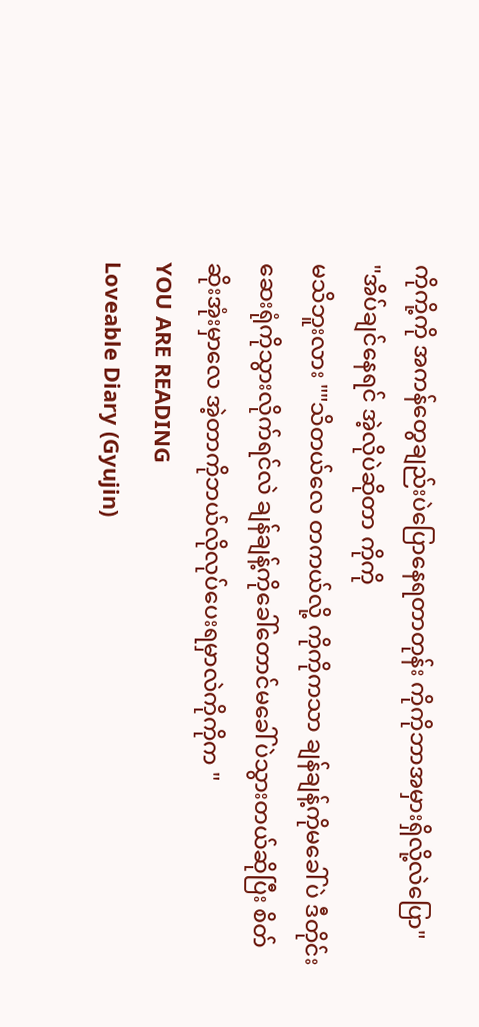ကိုကို့ကို အကန်တွေချည်းပဲပြောနေရတာတုန်း ကိုကိုဘာအမှားရှိလို့လဲပြော"
"အိပ်ချင်နေရင် အဲ့လိုပဲဆိုတာ ကိုကို
မသိဘူးလား ""သိတယ်လေ တကယ်လို့ ကိုကိုကသာ ချန်ချန့်ကိုမခေါ်ပဲ ဒီတိုင်းဆေးရုံကိုသွားလိုက်ရင်လဲ ချန်ချန့်ကိုခေါ်တောင်မခေါ်ပဲသွားတယ်ဆိုပြီး စိတ်ဆိုးအုံးမှာလေ အဲ့တာကိုဘယ်လိုလုပ်ပေးရမှာလဲကိုကိုက "
YOU ARE READING
Loveable Diary (Gyujin)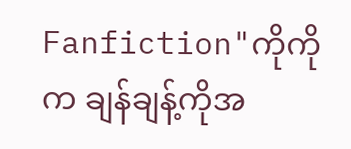Fanfiction"ကိုကိုက ချန်ချန့်ကိုအ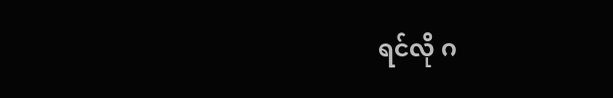ရင်လို ဂ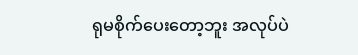ရုမစိုက်ပေးတော့ဘူး အလုပ်ပဲ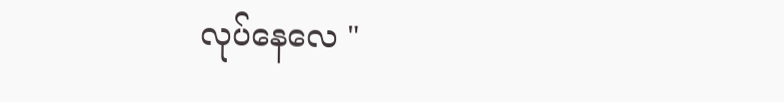လုပ်နေလေ "